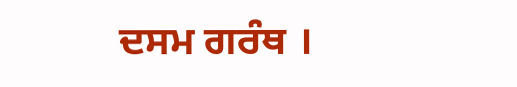ਦਸਮ ਗਰੰਥ ।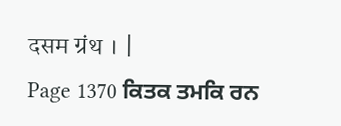दसम ग्रंथ । |
Page 1370 ਕਿਤਕ ਤਮਕਿ ਰਨ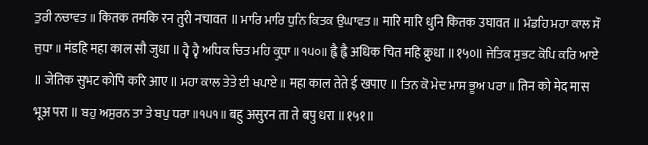ਤੁਰੀ ਨਚਾਵਤ ॥ कितक तमकि रन तुरी नचावत ॥ ਮਾਰਿ ਮਾਰਿ ਧੁਨਿ ਕਿਤਕ ਉਘਾਵਤ ॥ मारि मारि धुनि कितक उघावत ॥ ਮੰਡਹਿ ਮਹਾ ਕਾਲ ਸੌ ਜੁਧਾ ॥ मंडहि महा काल सौ जुधा ॥ ਹ੍ਵੈ ਹ੍ਵੈ ਅਧਿਕ ਚਿਤ ਮਹਿ ਕ੍ਰੁਧਾ ॥੧੫੦॥ ह्वै ह्वै अधिक चित महि क्रुधा ॥१५०॥ ਜੇਤਿਕ ਸੁਭਟ ਕੋਪਿ ਕਰਿ ਆਏ ॥ जेतिक सुभट कोपि करि आए ॥ ਮਹਾ ਕਾਲ ਤੇਤੇ ਈ ਖਪਾਏ ॥ महा काल तेते ई खपाए ॥ ਤਿਨ ਕੋ ਮੇਦ ਮਾਸ ਭੂਅ ਪਰਾ ॥ तिन को मेद मास भूअ परा ॥ ਬਹੁ ਅਸੁਰਨ ਤਾ ਤੇ ਬਪੁ ਧਰਾ ॥੧੫੧॥ बहु असुरन ता ते बपु धरा ॥१५१॥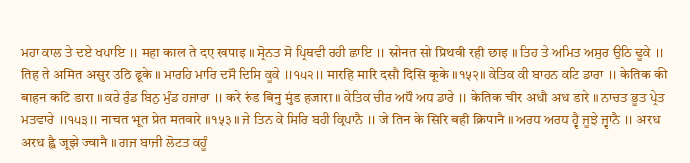ਮਹਾ ਕਾਲ ਤੇ ਦਏ ਖਪਾਇ ॥ महा काल ते दए खपाइ ॥ ਸ੍ਰੋਨਤ ਸੋ ਪ੍ਰਿਥਵੀ ਰਹੀ ਛਾਇ ॥ स्रोनत सो प्रिथवी रही छाइ ॥ ਤਿਹ ਤੇ ਅਮਿਤ ਅਸੁਰ ਉਠਿ ਢੂਕੇ ॥ तिह ते अमित असुर उठि ढूके ॥ ਮਾਰਹਿ ਮਾਰਿ ਦਸੌ ਦਿਸਿ ਕੂਕੇ ॥੧੫੨॥ मारहि मारि दसौ दिसि कूके ॥१५२॥ ਕੇਤਿਕ ਕੀ ਬਾਹਨ ਕਟਿ ਡਾਰਾ ॥ केतिक की बाहन कटि डारा ॥ ਕਰੇ ਰੁੰਡ ਬਿਨੁ ਮੁੰਡ ਹਜਾਰਾ ॥ करे रुंड बिनु मुंड हजारा ॥ ਕੇਤਿਕ ਚੀਰ ਅਧੌ ਅਧ ਡਾਰੇ ॥ केतिक चीर अधौ अध डारे ॥ ਨਾਚਤ ਭੂਤ ਪ੍ਰੇਤ ਮਤਵਾਰੇ ॥੧੫੩॥ नाचत भूत प्रेत मतवारे ॥१५३॥ ਜੇ ਤਿਨ ਕੇ ਸਿਰਿ ਬਹੀ ਕ੍ਰਿਪਾਨੈ ॥ जे तिन के सिरि बही क्रिपानै ॥ ਅਰਧ ਅਰਧ ਹ੍ਵੈ ਜੂਝੇ ਜ੍ਵਾਨੈ ॥ अरध अरध ह्वै जूझे ज्वानै ॥ ਗਜ ਬਾਜੀ ਲੋਟਤ ਕਹੂੰ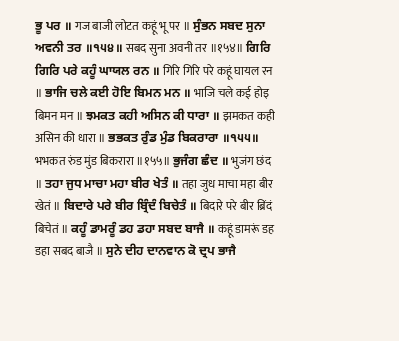ਭੂ ਪਰ ॥ गज बाजी लोटत कहूं भू पर ॥ ਸੁੰਭਨ ਸਬਦ ਸੁਨਾ ਅਵਨੀ ਤਰ ॥੧੫੪॥ सबद सुना अवनी तर ॥१५४॥ ਗਿਰਿ ਗਿਰਿ ਪਰੇ ਕਹੂੰ ਘਾਯਲ ਰਨ ॥ गिरि गिरि परे कहूं घायल रन ॥ ਭਾਜਿ ਚਲੇ ਕਈ ਹੋਇ ਬਿਮਨ ਮਨ ॥ भाजि चले कई होइ बिमन मन ॥ ਝਮਕਤ ਕਹੀ ਅਸਿਨ ਕੀ ਧਾਰਾ ॥ झमकत कही असिन की धारा ॥ ਭਭਕਤ ਰੁੰਡ ਮੁੰਡ ਬਿਕਰਾਰਾ ॥੧੫੫॥ भभकत रुंड मुंड बिकरारा ॥१५५॥ ਭੁਜੰਗ ਛੰਦ ॥ भुजंग छंद ॥ ਤਹਾ ਜੁਧ ਮਾਚਾ ਮਹਾ ਬੀਰ ਖੇਤੰ ॥ तहा जुध माचा महा बीर खेतं ॥ ਬਿਦਾਰੇ ਪਰੇ ਬੀਰ ਬ੍ਰਿੰਦੰ ਬਿਚੇਤੰ ॥ बिदारे परे बीर ब्रिंदं बिचेतं ॥ ਕਹੂੰ ਡਾਮਰੂੰ ਡਹ ਡਹਾ ਸਬਦ ਬਾਜੈ ॥ कहूं डामरूं डह डहा सबद बाजै ॥ ਸੁਨੇ ਦੀਹ ਦਾਨਵਾਨ ਕੋ ਦ੍ਰਪ ਭਾਜੈ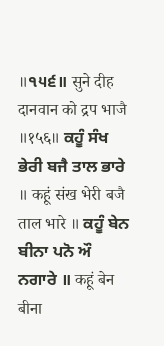॥੧੫੬॥ सुने दीह दानवान को द्रप भाजै ॥१५६॥ ਕਹੂੰ ਸੰਖ ਭੇਰੀ ਬਜੈ ਤਾਲ ਭਾਰੇ ॥ कहूं संख भेरी बजै ताल भारे ॥ ਕਹੂੰ ਬੇਨ ਬੀਨਾ ਪਨੋ ਔ ਨਗਾਰੇ ॥ कहूं बेन बीना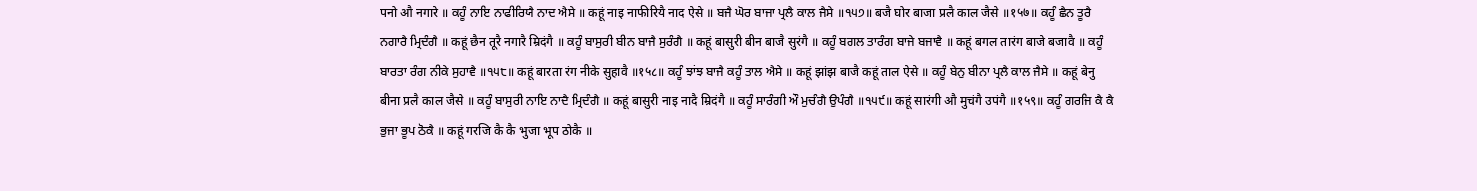पनो औ नगारे ॥ ਕਹੂੰ ਨਾਇ ਨਾਫੀਰਿਯੈ ਨਾਦ ਐਸੇ ॥ कहूं नाइ नाफीरियै नाद ऐसे ॥ ਬਜੈ ਘੋਰ ਬਾਜਾ ਪ੍ਰਲੈ ਕਾਲ ਜੈਸੇ ॥੧੫੭॥ बजै घोर बाजा प्रलै काल जैसे ॥१५७॥ ਕਹੂੰ ਛੈਨ ਤੂਰੈ ਨਗਾਰੈ ਮ੍ਰਿਦੰਗੈ ॥ कहूं छैन तूरै नगारै म्रिदंगै ॥ ਕਹੂੰ ਬਾਸੁਰੀ ਬੀਨ ਬਾਜੈ ਸੁਰੰਗੈ ॥ कहूं बासुरी बीन बाजै सुरंगै ॥ ਕਹੂੰ ਬਗਲ ਤਾਰੰਗ ਬਾਜੇ ਬਜਾਵੈ ॥ कहूं बगल तारंग बाजे बजावै ॥ ਕਹੂੰ ਬਾਰਤਾ ਰੰਗ ਨੀਕੇ ਸੁਹਾਵੈ ॥੧੫੮॥ कहूं बारता रंग नीके सुहावै ॥१५८॥ ਕਹੂੰ ਝਾਂਝ ਬਾਜੈ ਕਹੂੰ ਤਾਲ ਐਸੇ ॥ कहूं झांझ बाजै कहूं ताल ऐसे ॥ ਕਹੂੰ ਬੇਨੁ ਬੀਨਾ ਪ੍ਰਲੈ ਕਾਲ ਜੈਸੇ ॥ कहूं बेनु बीना प्रलै काल जैसे ॥ ਕਹੂੰ ਬਾਸੁਰੀ ਨਾਇ ਨਾਦੈ ਮ੍ਰਿਦੰਗੈ ॥ कहूं बासुरी नाइ नादै म्रिदंगै ॥ ਕਹੂੰ ਸਾਰੰਗੀ ਔ ਮੁਚੰਗੈ ਉਪੰਗੈ ॥੧੫੯॥ कहूं सारंगी औ मुचंगै उपंगै ॥१५९॥ ਕਹੂੰ ਗਰਜਿ ਕੈ ਕੈ ਭੁਜਾ ਭੂਪ ਠੋਕੈ ॥ कहूं गरजि कै कै भुजा भूप ठोकै ॥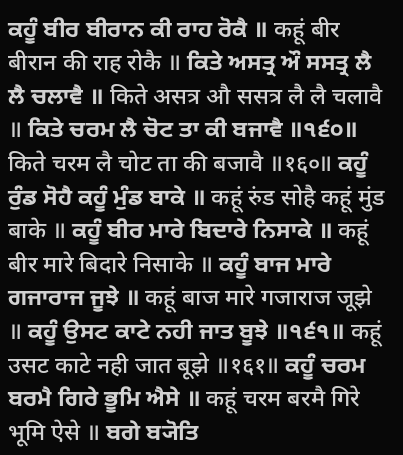ਕਹੂੰ ਬੀਰ ਬੀਰਾਨ ਕੀ ਰਾਹ ਰੋਕੈ ॥ कहूं बीर बीरान की राह रोकै ॥ ਕਿਤੇ ਅਸਤ੍ਰ ਔ ਸਸਤ੍ਰ ਲੈ ਲੈ ਚਲਾਵੈ ॥ किते असत्र औ ससत्र लै लै चलावै ॥ ਕਿਤੇ ਚਰਮ ਲੈ ਚੋਟ ਤਾ ਕੀ ਬਜਾਵੈ ॥੧੬੦॥ किते चरम लै चोट ता की बजावै ॥१६०॥ ਕਹੂੰ ਰੁੰਡ ਸੋਹੈ ਕਹੂੰ ਮੁੰਡ ਬਾਕੇ ॥ कहूं रुंड सोहै कहूं मुंड बाके ॥ ਕਹੂੰ ਬੀਰ ਮਾਰੇ ਬਿਦਾਰੇ ਨਿਸਾਕੇ ॥ कहूं बीर मारे बिदारे निसाके ॥ ਕਹੂੰ ਬਾਜ ਮਾਰੇ ਗਜਾਰਾਜ ਜੂਝੇ ॥ कहूं बाज मारे गजाराज जूझे ॥ ਕਹੂੰ ਉਸਟ ਕਾਟੇ ਨਹੀ ਜਾਤ ਬੂਝੇ ॥੧੬੧॥ कहूं उसट काटे नही जात बूझे ॥१६१॥ ਕਹੂੰ ਚਰਮ ਬਰਮੈ ਗਿਰੇ ਭੂਮਿ ਐਸੇ ॥ कहूं चरम बरमै गिरे भूमि ऐसे ॥ ਬਗੇ ਬ੍ਯੋਤਿ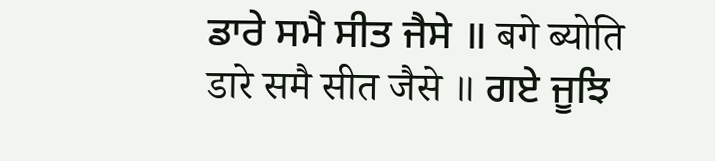ਡਾਰੇ ਸਮੈ ਸੀਤ ਜੈਸੇ ॥ बगे ब्योति डारे समै सीत जैसे ॥ ਗਏ ਜੂਝਿ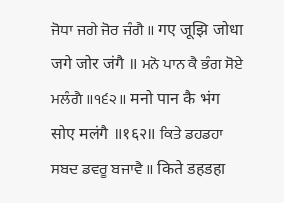ਜੋਧਾ ਜਗੇ ਜੋਰ ਜੰਗੈ ॥ गए जूझि जोधा जगे जोर जंगै ॥ ਮਨੋ ਪਾਨ ਕੈ ਭੰਗ ਸੋਏ ਮਲੰਗੈ ॥੧੬੨॥ मनो पान कै भंग सोए मलंगै ॥१६२॥ ਕਿਤੇ ਡਹਡਹਾ ਸਬਦ ਡਵਰੂ ਬਜਾਵੈ ॥ किते डहडहा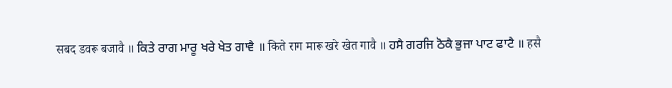सबद डवरू बजावै ॥ ਕਿਤੇ ਰਾਗ ਮਾਰੂ ਖਰੇ ਖੇਤ ਗਾਵੈ ॥ किते राग मारू खरे खेत गावै ॥ ਹਸੈ ਗਰਜਿ ਠੋਕੈ ਭੁਜਾ ਪਾਟ ਫਾਟੈ ॥ हसै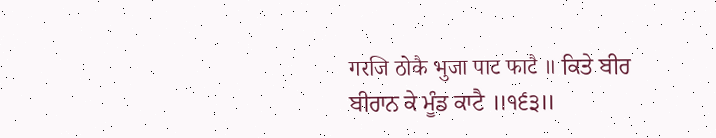गरजि ठोकै भुजा पाट फाटै ॥ ਕਿਤੇ ਬੀਰ ਬੀਰਾਨ ਕੇ ਮੂੰਡ ਕਾਟੈ ॥੧੬੩॥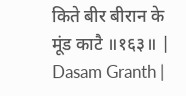किते बीर बीरान के मूंड काटै ॥१६३॥ |
Dasam Granth |